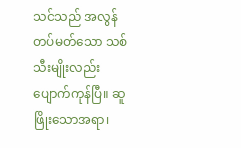သင်သည် အလွန်တပ်မတ်သော သစ်သီးမျိုးလည်း ပျောက်ကုန်ပြီ။ ဆူဖြိုးသောအရာ၊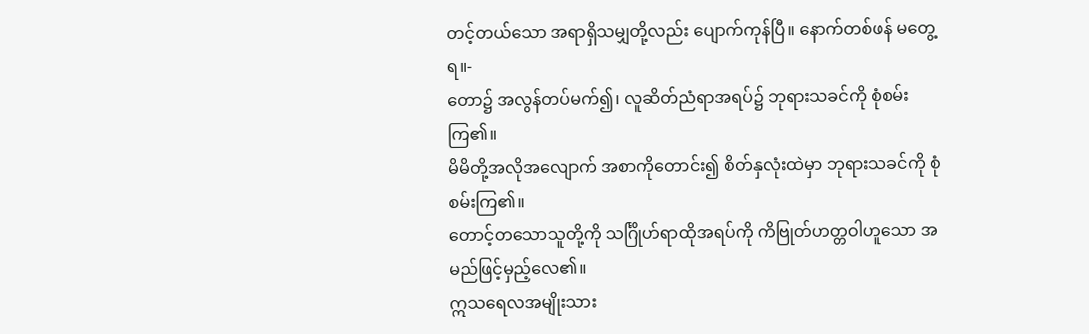တင့်တယ်သော အရာရှိသမျှတို့လည်း ပျောက်ကုန်ပြီ။ နောက်တစ်ဖန် မတွေ့ရ။-
တော၌ အလွန်တပ်မက်၍၊ လူဆိတ်ညံရာအရပ်၌ ဘုရားသခင်ကို စုံစမ်းကြ၏။
မိမိတို့အလိုအလျောက် အစာကိုတောင်း၍ စိတ်နှလုံးထဲမှာ ဘုရားသခင်ကို စုံစမ်းကြ၏။
တောင့်တသောသူတို့ကို သင်္ဂြိုဟ်ရာထိုအရပ်ကို ကိဗြုတ်ဟတ္တဝါဟူသော အမည်ဖြင့်မှည့်လေ၏။
ဣသရေလအမျိုးသား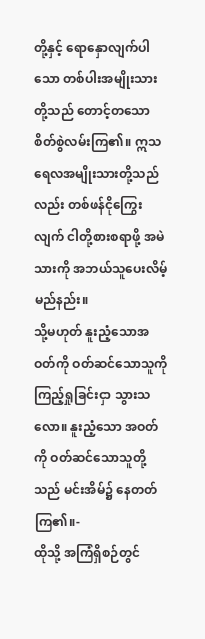တို့နှင့် ရောနှောလျက်ပါသော တစ်ပါးအမျိုးသားတို့သည် တောင့်တသောစိတ်စွဲလမ်းကြ၏။ ဣသရေလအမျိုးသားတို့သည်လည်း တစ်ဖန်ငိုကြွေးလျက် ငါတို့စားစရာဖို့ အမဲသားကို အဘယ်သူပေးလိမ့်မည်နည်း။
သို့မဟုတ် နူးညံ့သောအဝတ်ကို ဝတ်ဆင်သောသူကို ကြည့်ရှုခြင်းငှာ သွားသလော။ နူးညံ့သော အဝတ်ကို ဝတ်ဆင်သောသူတို့သည် မင်းအိမ်၌ နေတတ်ကြ၏။-
ထိုသို့ အကြံရှိစဉ်တွင်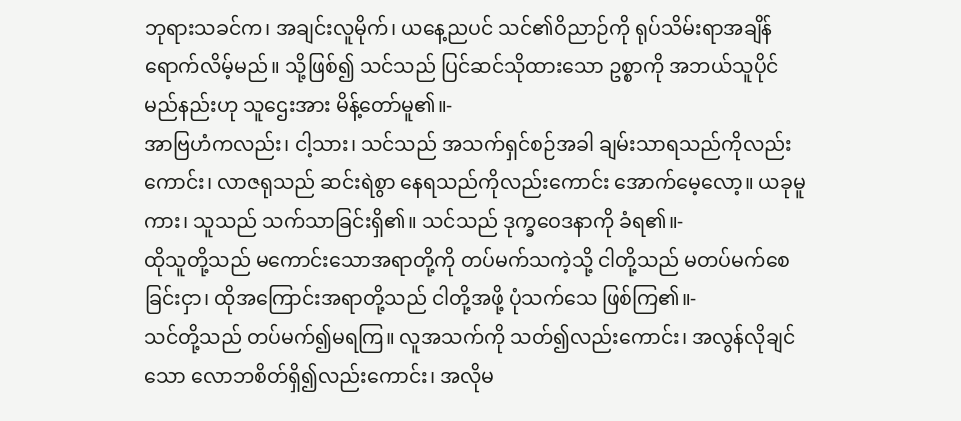ဘုရားသခင်က၊ အချင်းလူမိုက်၊ ယနေ့ညပင် သင်၏ဝိညာဉ်ကို ရုပ်သိမ်းရာအချိန် ရောက်လိမ့်မည်။ သို့ဖြစ်၍ သင်သည် ပြင်ဆင်သိုထားသော ဥစ္စာကို အဘယ်သူပိုင်မည်နည်းဟု သူဌေးအား မိန့်တော်မူ၏။-
အာဗြဟံကလည်း၊ ငါ့သား၊ သင်သည် အသက်ရှင်စဉ်အခါ ချမ်းသာရသည်ကိုလည်းကောင်း၊ လာဇရုသည် ဆင်းရဲစွာ နေရသည်ကိုလည်းကောင်း အောက်မေ့လော့။ ယခုမူကား၊ သူသည် သက်သာခြင်းရှိ၏။ သင်သည် ဒုက္ခဝေဒနာကို ခံရ၏။-
ထိုသူတို့သည် မကောင်းသောအရာတို့ကို တပ်မက်သကဲ့သို့ ငါတို့သည် မတပ်မက်စေခြင်းငှာ၊ ထိုအကြောင်းအရာတို့သည် ငါတို့အဖို့ ပုံသက်သေ ဖြစ်ကြ၏။-
သင်တို့သည် တပ်မက်၍မရကြ။ လူအသက်ကို သတ်၍လည်းကောင်း၊ အလွန်လိုချင်သော လောဘစိတ်ရှိ၍လည်းကောင်း၊ အလိုမ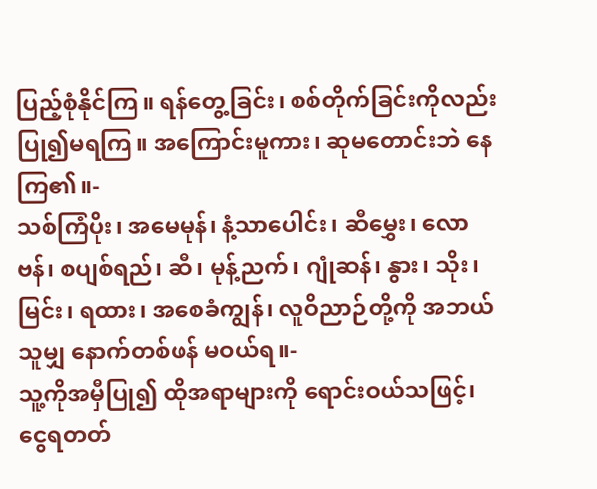ပြည့်စုံနိုင်ကြ။ ရန်တွေ့ခြင်း၊ စစ်တိုက်ခြင်းကိုလည်း ပြု၍မရကြ။ အကြောင်းမူကား၊ ဆုမတောင်းဘဲ နေကြ၏။-
သစ်ကြံပိုး၊ အမေမုန်၊ နံ့သာပေါင်း၊ ဆီမွှေး၊ လောဗန်၊ စပျစ်ရည်၊ ဆီ၊ မုန့်ညက်၊ ဂျုံဆန်၊ နွား၊ သိုး၊ မြင်း၊ ရထား၊ အစေခံကျွန်၊ လူဝိညာဉ်တို့ကို အဘယ်သူမျှ နောက်တစ်ဖန် မဝယ်ရ။-
သူ့ကိုအမှီပြု၍ ထိုအရာများကို ရောင်းဝယ်သဖြင့်၊ ငွေရတတ်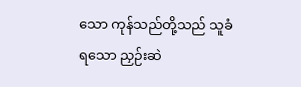သော ကုန်သည်တို့သည် သူခံရသော ညှဉ်းဆဲ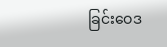ခြင်းဝေဒ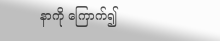နာကို ကြောက်၍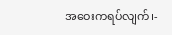အဝေးကရပ်လျက်၊-